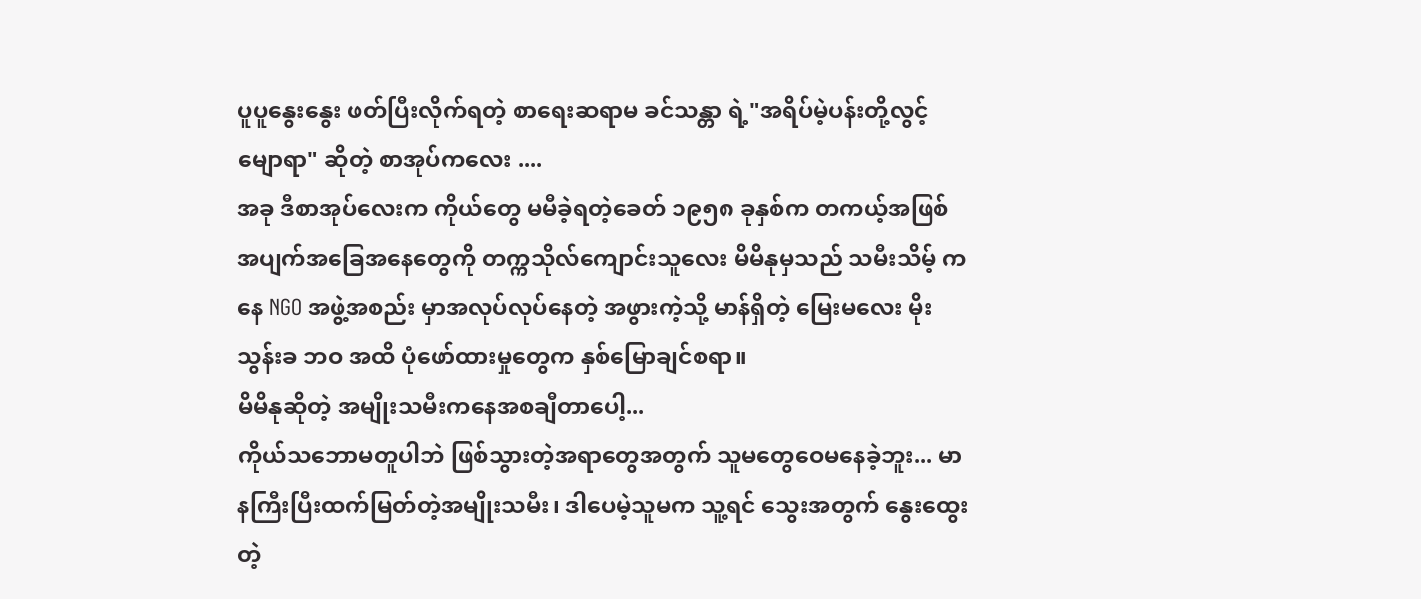ပူပူနွေးနွေး ဖတ်ပြီးလိုက်ရတဲ့ စာရေးဆရာမ ခင်သန္တာ ရဲ့"အရိပ်မဲ့ပန်းတို့လွင့်မျောရာ" ဆိုတဲ့ စာအုပ်ကလေး ....
အခု ဒီစာအုပ်လေးက ကိုယ်တွေ မမီခဲ့ရတဲ့ခေတ် ၁၉၅၈ ခုနှစ်က တကယ့်အဖြစ်အပျက်အခြေအနေတွေကို တက္ကသိုလ်ကျောင်းသူလေး မိမိနုမှသည် သမီးသိမ့် ကနေ NGO အဖွဲ့အစည်း မှာအလုပ်လုပ်နေတဲ့ အဖွားကဲ့သို့ မာန်ရှိတဲ့ မြေးမလေး မိုးသွန်းခ ဘဝ အထိ ပုံဖော်ထားမှုတွေက နှစ်မြောချင်စရာ။
မိမိနုဆိုတဲ့ အမျိုးသမီးကနေအစချီတာပေါ့...
ကိုယ်သဘောမတူပါဘဲ ဖြစ်သွားတဲ့အရာတွေအတွက် သူမတွေဝေမနေခဲ့ဘူး... မာနကြီးပြီးထက်မြတ်တဲ့အမျိုးသမီး၊ ဒါပေမဲ့သူမက သူ့ရင် သွေးအတွက် နွေးထွေးတဲ့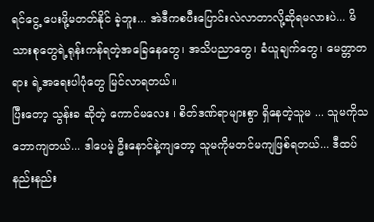ရင်ငွေ့ ပေးဖို့မတတ်နိုင် ခဲ့ဘူး... အဲဒီကစပီးပြောင်းလဲလာတာလို့ဆိုရမလားပဲ... မိသားစုတွေရဲ့ရုန်းကန်ရတဲ့အခြေနေတွေ၊ အသိပညာတွေ၊ ခံယူချက်တွေ၊ မေတ္တာတရား ရဲ့အရေးပါပုံတွေ မြင်လာရတယ်။
ပြီးတော့ သွန်းခ ဆိုတဲ့ ကောင်မလေး ၊ စိတ်ဒဏ်ရာများစွာ ရှိနေတဲ့သူမ ... သူမကိုသဘောကျတယ်... ဒါပေမဲ့ ဦးနောင်နဲ့ကျတော့ သူမကိုမတင်မကျဖြစ်ရတယ်... ဒီထပ်နည်းနည်း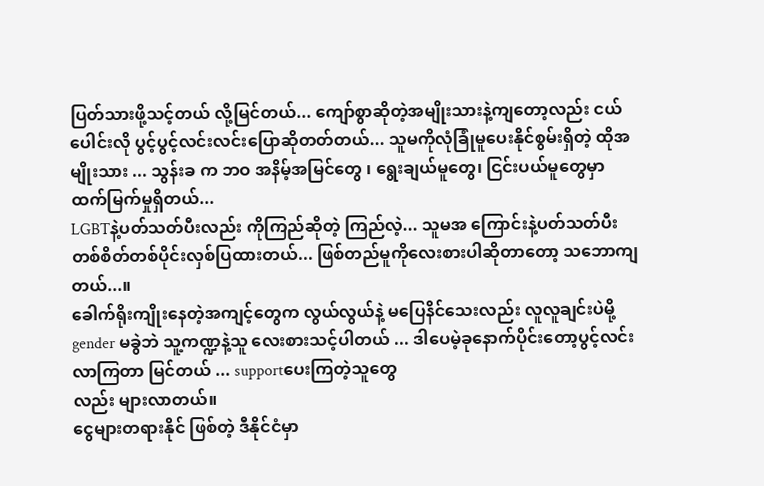ပြတ်သားဖို့သင့်တယ် လို့မြင်တယ်... ကျော်စွာဆိုတဲ့အမျိုးသားနဲ့ကျတော့လည်း ငယ်ပေါင်းလို ပွင့်ပွင့်လင်းလင်းပြောဆိုတတ်တယ်... သူမကိုလုံခြုံမူပေးနိုင်စွမ်းရှိတဲ့ ထိုအမျိုးသား ... သွန်းခ က ဘဝ အနိမ့်အမြင်တွေ ၊ ရွေးချယ်မူတွေ၊ ငြင်းပယ်မူတွေမှာ ထက်မြက်မှုရှိတယ်...
LGBTနဲ့ပတ်သတ်ပီးလည်း ကိုကြည်ဆိုတဲ့ ကြည်လဲ့... သူမအ ကြောင်းနဲ့ပတ်သတ်ပီးတစ်စိတ်တစ်ပိုင်းလှစ်ပြထားတယ်... ဖြစ်တည်မူကိုလေးစားပါဆိုတာတော့ သဘောကျတယ်...။
ခေါက်ရိုးကျိုးနေတဲ့အကျင့်တွေက လွယ်လွယ်နဲ့ မပြေနိင်သေးလည်း လူလူချင်းပဲမို့ gender မခွဲဘဲ သူ့ကဏ္ဍနဲ့သူ လေးစားသင့်ပါတယ် ... ဒါပေမဲ့ခုနောက်ပိုင်းတော့ပွင့်လင်းလာကြတာ မြင်တယ် ... supportပေးကြတဲ့သူတွေ
လည်း များလာတယ်။
ငွေများတရားနိုင် ဖြစ်တဲ့ ဒီနိုင်ငံမှာ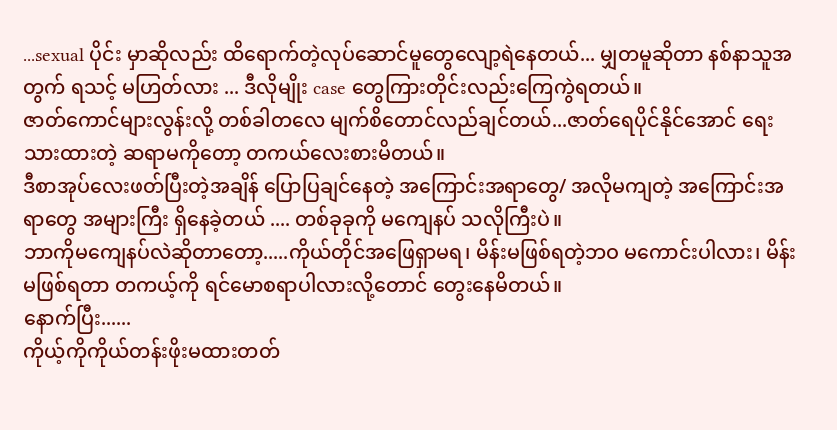...sexual ပိုင်း မှာဆိုလည်း ထိရောက်တဲ့လုပ်ဆောင်မူတွေလျော့ရဲနေတယ်... မျှတမူဆိုတာ နစ်နာသူအတွက် ရသင့် မဟြတ်လား ... ဒီလိုမျိုး case တွေကြားတိုင်းလည်းကြေကွဲရတယ်။
ဇာတ်ကောင်များလွန်းလို့ တစ်ခါတလေ မျက်စိတောင်လည်ချင်တယ်...ဇာတ်ရေပိုင်နိုင်အောင် ရေးသားထားတဲ့ ဆရာမကိုတော့ တကယ်လေးစားမိတယ်။
ဒီစာအုပ်လေးဖတ်ပြီးတဲ့အချိန် ပြောပြချင်နေတဲ့ အကြောင်းအရာတွေ/ အလိုမကျတဲ့ အကြောင်းအရာတွေ အများကြီး ရှိနေခဲ့တယ် .... တစ်ခုခုကို မကျေနပ် သလိုကြီးပဲ။
ဘာကိုမကျေနပ်လဲဆိုတာတော့.....ကိုယ်တိုင်အဖြေရှာမရ၊ မိန်းမဖြစ်ရတဲ့ဘဝ မကောင်းပါလား၊ မိန်းမဖြစ်ရတာ တကယ့်ကို ရင်မောစရာပါလားလို့တောင် တွေးနေမိတယ်။
နောက်ပြီး......
ကိုယ့်ကိုကိုယ်တန်းဖိုးမထားတတ်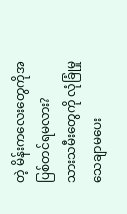တဲ့ မိန်းကလေးတွေကိုအပြစ်တင်ရမလား?
သားသမီးတွေကို လုံခြုံမှုသေချာမပေး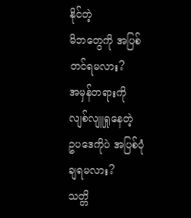နိုင်တဲ့
မိဘတွေကို အပြစ်တင်ရမလား?
အမှန်တရားကို လျစ်လျူရှုနေတဲ့
ဥပဒေကိုပဲ အပြစ်ပုံချရမလား?
သတ္တိ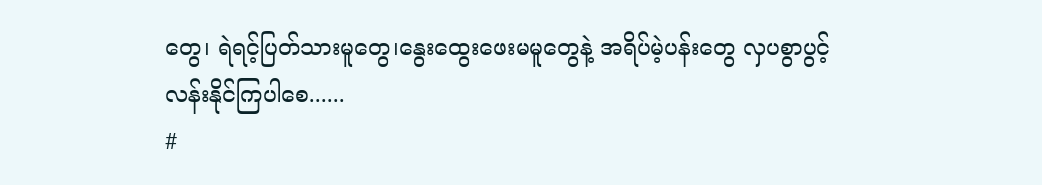တွေ၊ ရဲရင့်ပြတ်သားမူတွေ၊နွေးထွေးဖေးမမူတွေနဲ့ အရိပ်မဲ့ပန်းတွေ လှပစွာပွင့်လန်းနိုင်ကြပါစေ......
#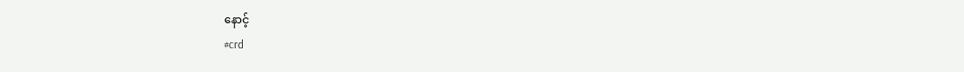နောင့်
#crd